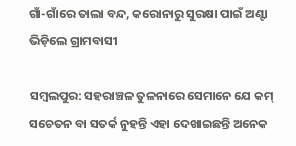ଗାଁ-ଗାଁରେ ତାଲା ବନ୍ଦ, କରୋନାରୁ ସୁରକ୍ଷା ପାଇଁ ଅଣ୍ଟା ଭିଡ଼ିଲେ ଗ୍ରାମବାସୀ

ସମ୍ବଲପୁର: ସହରାଞ୍ଚଳ ତୁଳନାରେ ସେମାନେ ଯେ କମ୍ ସଚେତନ ବା ସତର୍କ ନୁହନ୍ତି ଏହା ଦେଖାଇଛନ୍ତି ଅନେକ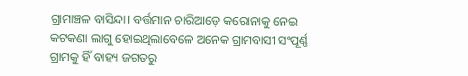ଗ୍ରାମାଞ୍ଚଳ ବାସିନ୍ଦା। ବର୍ତ୍ତମାନ ଚାରିଆଡ଼େ କରୋନାକୁ ନେଇ କଟକଣା ଲାଗୁ ହୋଇଥିଲାବେଳେ ଅନେକ ଗ୍ରାମବାସୀ ସଂପୂର୍ଣ୍ଣ ଗ୍ରାମକୁ ହିଁ ବାହ୍ୟ ଜଗତରୁ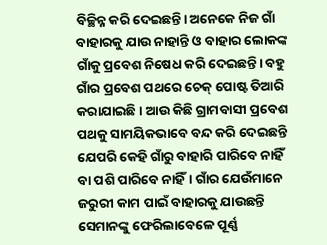ବିଚ୍ଛିନ୍ନ କରି ଦେଇଛନ୍ତି। ଅନେକେ ନିଜ ଗାଁ ବାହାରକୁ ଯାଉ ନାହାନ୍ତି ଓ ବାହାର ଲୋକଙ୍କ ଗାଁକୁ ପ୍ରବେଶ ନିଷେଧ କରି ଦେଇଛନ୍ତି। ବହୁ ଗାଁର ପ୍ରବେଶ ପଥରେ ଚେକ୍‌ ପୋଷ୍ଟ ତିଆରି କରାଯାଇଛି। ଆଉ କିଛି ଗ୍ରାମବାସୀ ପ୍ରବେଶ ପଥକୁ ସାମୟିକଭାବେ ବନ୍ଦ କରି ଦେଇଛନ୍ତି ଯେପରି କେହି ଗାଁରୁ ବାହାରି ପାରିବେ ନାହିଁ ବା ପଶି ପାରିବେ ନାହିଁ। ଗାଁର ଯେଉଁମାନେ ଜରୁରୀ କାମ ପାଇଁ ବାହାରକୁ ଯାଉଛନ୍ତି ସେମାନଙ୍କୁ ଫେରିଲାବେଳେ ପୂର୍ଣ୍ଣ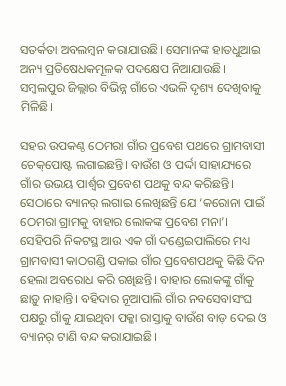ସତର୍କତା ଅବଲମ୍ବନ କରାଯାଉଛି। ସେମାନଙ୍କ ହାତଧୁଆଇ ଅନ୍ୟ ପ୍ରତିଷେଧକମୂଳକ ପଦକ୍ଷେପ ନିଆଯାଉଛି। ସମ୍ବଲପୁର ଜିଲ୍ଲାର ବିଭିନ୍ନ ଗାଁରେ ଏଭଳି ଦୃଶ୍ୟ ଦେଖିବାକୁ ମିଳିଛି।

ସହର ଉପକଣ୍ଠ ଠେମରା ଗାଁର ପ୍ରବେଶ ପଥରେ ଗ୍ରାମବାସୀ ଚେକ୍‌ପୋଷ୍ଟ ଲଗାଇଛନ୍ତି। ବାଉଁଶ ଓ ପର୍ଦ୍ଦା ସାହାଯ୍ୟରେ ଗାଁର ଉଭୟ ପାର୍ଶ୍ବର ପ୍ରବେଶ ପଥକୁ ବନ୍ଦ କରିଛନ୍ତି। ସେଠାରେ ବ୍ୟାନର୍‌ ଲଗାଇ ଲେଖିଛନ୍ତି ଯେ ‘କରୋନା ପାଇଁ ଠେମରା ଗ୍ରାମକୁ ବାହାର ଲୋକଙ୍କ ପ୍ରବେଶ ମନା’। ସେହିପରି ନିକଟସ୍ଥ ଆଉ ଏକ ଗାଁ ଦଣ୍ଡେଇପାଲିରେ ମଧ୍ୟ ଗ୍ରାମବାସୀ କାଠଗଣ୍ଡି ପକାଇ ଗାଁର ପ୍ରବେଶପଥକୁ କିଛି ଦିନ ହେଲା ଅବରୋଧ କରି ରଖିଛନ୍ତି। ବାହାର ଲୋକଙ୍କୁ ଗାଁକୁ ଛାଡ଼ୁ ନାହାନ୍ତି। ବହିଦାର ନୂଆପାଲି ଗାଁର ନବସେବାସଂଘ ପକ୍ଷରୁ ଗାଁକୁ ଯାଇଥିବା ପକ୍କା ରାସ୍ତାକୁ ବାଉଁଶ ବାଡ଼ ଦେଇ ଓ ବ୍ୟାନର୍‌ ଟାଣି ବନ୍ଦ କରାଯାଇଛି।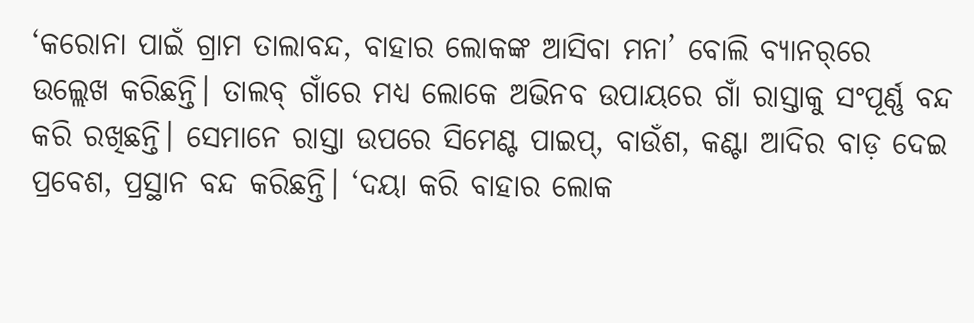‘କରୋନା ପାଇଁ ଗ୍ରାମ ତାଲାବନ୍ଦ, ବାହାର ଲୋକଙ୍କ ଆସିବା ମନା’ ବୋଲି ବ୍ୟାନର୍‌ରେ ଉଲ୍ଲେଖ କରିଛନ୍ତି। ତାଲବ୍‌ ଗାଁରେ ମଧ୍ୟ ଲୋକେ ଅଭିନବ ଉପାୟରେ ଗାଁ ରାସ୍ତାକୁ ସଂପୂର୍ଣ୍ଣ ବନ୍ଦ କରି ରଖିଛନ୍ତି। ସେମାନେ ରାସ୍ତା ଉପରେ ସିମେଣ୍ଟ ପାଇପ୍‌, ବାଉଁଶ, କଣ୍ଟା ଆଦିର ବାଡ଼ ଦେଇ ପ୍ରବେଶ, ପ୍ରସ୍ଥାନ ବନ୍ଦ କରିଛନ୍ତି। ‘ଦୟା କରି ବାହାର ଲୋକ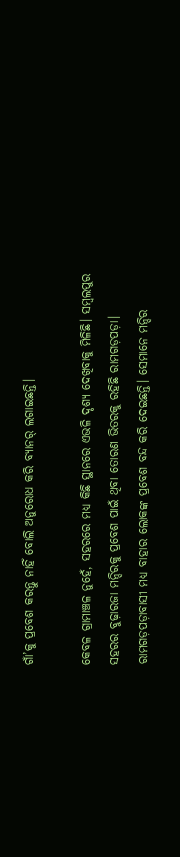ଗାଁ’କୁ ପ୍ରବେଶ କରନ୍ତୁ ନାହିଁ ବୋଲି ଅନୁରୋଧ କରି ‌ବ୍ୟାନର୍‌ ଲଗାଇଛନ୍ତି।

କେବଳ ଗ୍ରାମାଞ୍ଚଳ ନୁହେଁ, ସହରରେ ମଧ୍ୟ କିଛି ସ୍ଥାନରେ ଏଭଳି ଦୃଶ୍ୟ ଦେଖିବାକୁ ମିଳିଛି। ସମ୍ବଲପୁର ସହରର ବୁଢ଼ାରଜା ମନ୍ଦିରକୁ ପ୍ରବେଶ ପାଇଁ ଥିବା ତୋରଣ ଭିତରକୁ ରହିଛି ରାମଗଡ଼ପଡ଼ା। ରାମଗଡ଼ପଡ଼ାବାସୀ ମଧ୍ୟ ବାହାର ଲୋକଙ୍କ ପ୍ରବେଶ ବନ୍ଦ କରି ଦେଇଛନ୍ତି। ସେମାନେ ମନ୍ଦିର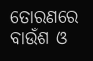ତୋରଣରେ ବାଉଁଶ ଓ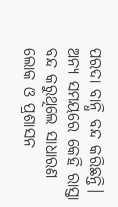ପରଦା ବାନ୍ଧି ବନ୍ଦ କରିଛନ୍ତି। ଅନ୍ୟ ସମୟରେ କେହି ରାସ୍ତା ବନ୍ଦ କରୁଥିଲେ ସାଧାରଣ ଲୋକ ଓ ପ୍ରଶାସନ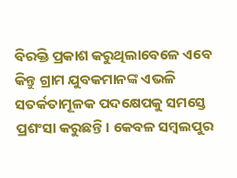ବିରକ୍ତି ପ୍ରକାଶ କରୁଥିଲାବେଳେ ଏବେ କିନ୍ତୁ ଗ୍ରାମ ଯୁବକମାନଙ୍କ ଏଭଳି ସତର୍କତାମୂଳକ ପଦକ୍ଷେପକୁ ସମସ୍ତେ ପ୍ରଶଂସା କରୁଛନ୍ତି। କେବଳ ସମ୍ବଲପୁର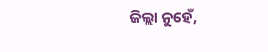ଜିଲ୍ଲା ନୁହେଁ,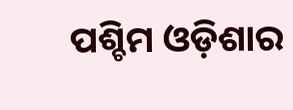ପଶ୍ଚିମ ଓଡ଼ିଶାର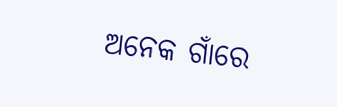ଅନେକ ଗାଁରେ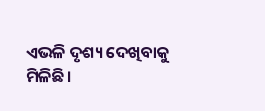ଏଭଳି ଦୃଶ୍ୟ ଦେଖିବାକୁ ମିଳିଛି।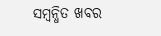ସମ୍ବନ୍ଧିତ ଖବର